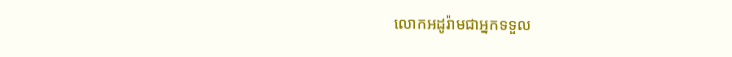លោកអដូរ៉ាមជាអ្នកទទួល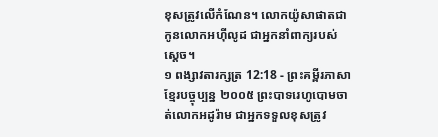ខុសត្រូវលើកំណែន។ លោកយ៉ូសាផាតជាកូនលោកអហ៊ីលូដ ជាអ្នកនាំពាក្យរបស់ស្ដេច។
១ ពង្សាវតារក្សត្រ 12:18 - ព្រះគម្ពីរភាសាខ្មែរបច្ចុប្បន្ន ២០០៥ ព្រះបាទរេហូបោមចាត់លោកអដូរ៉ាម ជាអ្នកទទួលខុសត្រូវ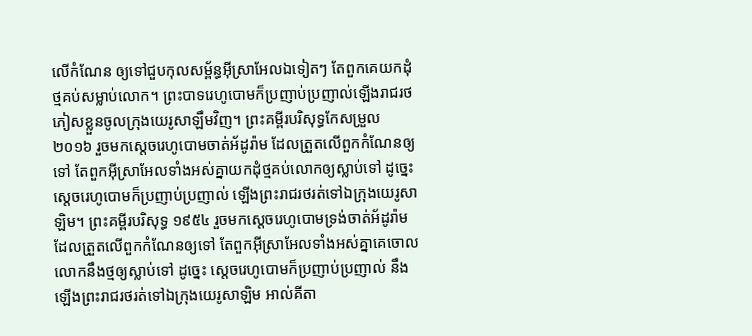លើកំណែន ឲ្យទៅជួបកុលសម្ព័ន្ធអ៊ីស្រាអែលឯទៀតៗ តែពួកគេយកដុំថ្មគប់សម្លាប់លោក។ ព្រះបាទរេហូបោមក៏ប្រញាប់ប្រញាល់ឡើងរាជរថ ភៀសខ្លួនចូលក្រុងយេរូសាឡឹមវិញ។ ព្រះគម្ពីរបរិសុទ្ធកែសម្រួល ២០១៦ រួចមកស្តេចរេហូបោមចាត់អ័ដូរ៉ាម ដែលត្រួតលើពួកកំណែនឲ្យទៅ តែពួកអ៊ីស្រាអែលទាំងអស់គ្នាយកដុំថ្មគប់លោកឲ្យស្លាប់ទៅ ដូច្នេះ ស្តេចរេហូបោមក៏ប្រញាប់ប្រញាល់ ឡើងព្រះរាជរថរត់ទៅឯក្រុងយេរូសាឡិម។ ព្រះគម្ពីរបរិសុទ្ធ ១៩៥៤ រួចមកស្តេចរេហូបោមទ្រង់ចាត់អ័ដូរ៉ាម ដែលត្រួតលើពួកកំណែនឲ្យទៅ តែពួកអ៊ីស្រាអែលទាំងអស់គ្នាគេចោលលោកនឹងថ្មឲ្យស្លាប់ទៅ ដូច្នេះ ស្តេចរេហូបោមក៏ប្រញាប់ប្រញាល់ នឹងឡើងព្រះរាជរថរត់ទៅឯក្រុងយេរូសាឡិម អាល់គីតា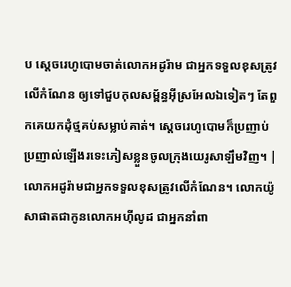ប ស្តេចរេហូបោមចាត់លោកអដូរ៉ាម ជាអ្នកទទួលខុសត្រូវលើកំណែន ឲ្យទៅជួបកុលសម្ព័ន្ធអ៊ីស្រអែលឯទៀតៗ តែពួកគេយកដុំថ្មគប់សម្លាប់គាត់។ ស្តេចរេហូបោមក៏ប្រញាប់ប្រញាល់ឡើងរទេះភៀសខ្លួនចូលក្រុងយេរូសាឡឹមវិញ។ |
លោកអដូរ៉ាមជាអ្នកទទួលខុសត្រូវលើកំណែន។ លោកយ៉ូសាផាតជាកូនលោកអហ៊ីលូដ ជាអ្នកនាំពា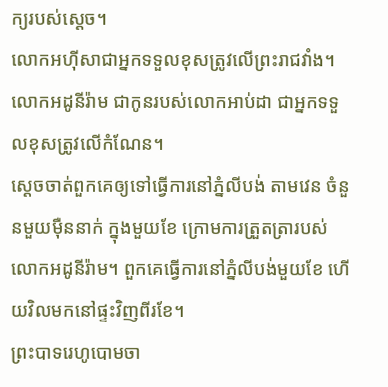ក្យរបស់ស្ដេច។
លោកអហ៊ីសាជាអ្នកទទួលខុសត្រូវលើព្រះរាជវាំង។ លោកអដូនីរ៉ាម ជាកូនរបស់លោកអាប់ដា ជាអ្នកទទួលខុសត្រូវលើកំណែន។
ស្ដេចចាត់ពួកគេឲ្យទៅធ្វើការនៅភ្នំលីបង់ តាមវេន ចំនួនមួយម៉ឺននាក់ ក្នុងមួយខែ ក្រោមការត្រួតត្រារបស់លោកអដូនីរ៉ាម។ ពួកគេធ្វើការនៅភ្នំលីបង់មួយខែ ហើយវិលមកនៅផ្ទះវិញពីរខែ។
ព្រះបាទរេហូបោមចា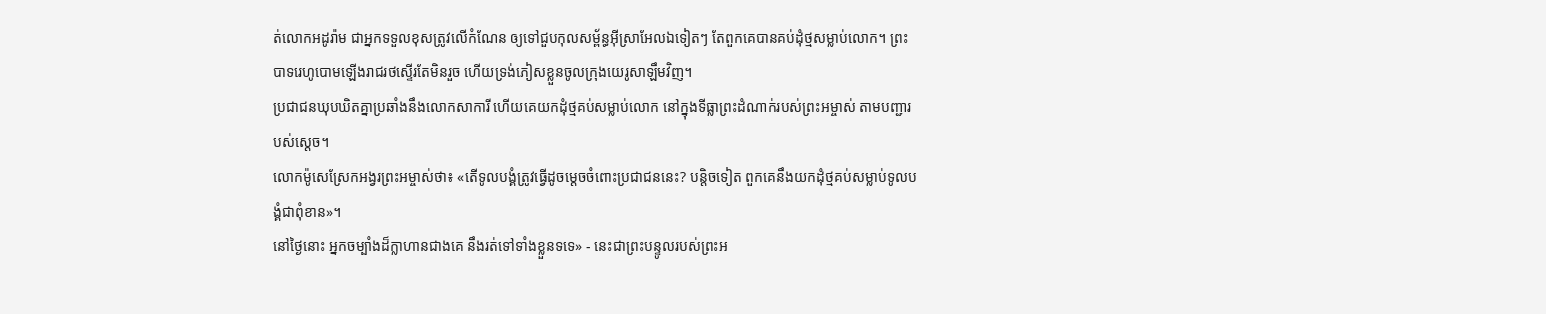ត់លោកអដូរ៉ាម ជាអ្នកទទួលខុសត្រូវលើកំណែន ឲ្យទៅជួបកុលសម្ព័ន្ធអ៊ីស្រាអែលឯទៀតៗ តែពួកគេបានគប់ដុំថ្មសម្លាប់លោក។ ព្រះបាទរេហូបោមឡើងរាជរថស្ទើរតែមិនរួច ហើយទ្រង់ភៀសខ្លួនចូលក្រុងយេរូសាឡឹមវិញ។
ប្រជាជនឃុបឃិតគ្នាប្រឆាំងនឹងលោកសាការី ហើយគេយកដុំថ្មគប់សម្លាប់លោក នៅក្នុងទីធ្លាព្រះដំណាក់របស់ព្រះអម្ចាស់ តាមបញ្ជារបស់ស្ដេច។
លោកម៉ូសេស្រែកអង្វរព្រះអម្ចាស់ថា៖ «តើទូលបង្គំត្រូវធ្វើដូចម្ដេចចំពោះប្រជាជននេះ? បន្តិចទៀត ពួកគេនឹងយកដុំថ្មគប់សម្លាប់ទូលបង្គំជាពុំខាន»។
នៅថ្ងៃនោះ អ្នកចម្បាំងដ៏ក្លាហានជាងគេ នឹងរត់ទៅទាំងខ្លួនទទេ» - នេះជាព្រះបន្ទូលរបស់ព្រះអ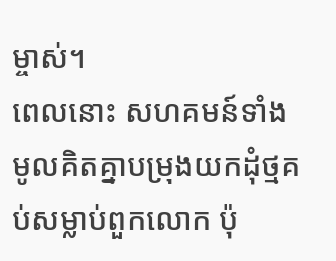ម្ចាស់។
ពេលនោះ សហគមន៍ទាំងមូលគិតគ្នាបម្រុងយកដុំថ្មគប់សម្លាប់ពួកលោក ប៉ុ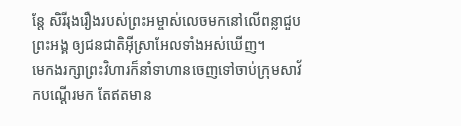ន្តែ សិរីរុងរឿងរបស់ព្រះអម្ចាស់លេចមកនៅលើពន្លាជួបព្រះអង្គ ឲ្យជនជាតិអ៊ីស្រាអែលទាំងអស់ឃើញ។
មេកងរក្សាព្រះវិហារក៏នាំទាហានចេញទៅចាប់ក្រុមសាវ័កបណ្ដើរមក តែឥតមាន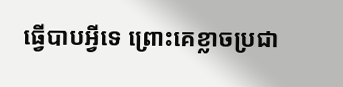ធ្វើបាបអ្វីទេ ព្រោះគេខ្លាចប្រជា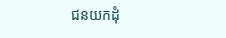ជនយកដុំ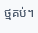ថ្មគប់។